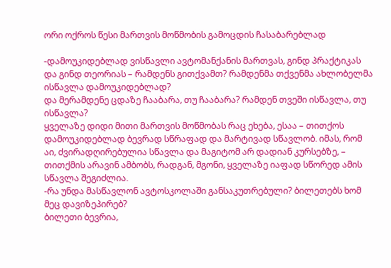ორი ოქროს წესი მართვის მოწმობის გამოცდის ჩასაბარებლად

-დამოუკიდებლად ვისწავლი ავტომანქანის მართვას, გინდ პრაქტიკას და გინდ თეორიას – რამდენს გითქვამთ? რამდენმა თქვენმა ახლობელმა ისწავლა დამოუკიდებლად?
და მერამდენე ცდაზე ჩააბარა, თუ ჩააბარა? რამდენ თვეში ისწავლა, თუ ისწავლა?
ყველაზე დიდი მითი მართვის მოწმობას რაც ეხება, ესაა – თითქოს დამოუკიდებლად ბევრად სწრაფად და მარტივად სწავლობ. იმას, რომ აი, ძვირადღირებულია სწავლა და მაგიტომ არ დადიან კურსებზე, – თითქმის არავინ ამბობს, რადგან, მგონი, ყველაზე იაფად სწორედ ამის სწავლა შეგიძლია.
-რა უნდა მასწავლონ ავტოსკოლაში განსაკუთრებული? ბილეთებს ხომ მეც დავიზეპირებ?
ბილეთი ბევრია,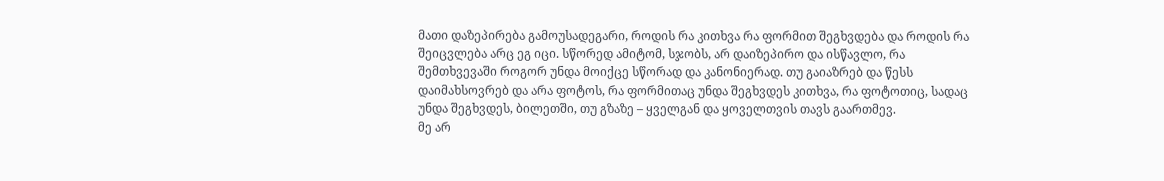მათი დაზეპირება გამოუსადეგარი, როდის რა კითხვა რა ფორმით შეგხვდება და როდის რა შეიცვლება არც ეგ იცი. სწორედ ამიტომ, სჯობს, არ დაიზეპირო და ისწავლო, რა შემთხვევაში როგორ უნდა მოიქცე სწორად და კანონიერად. თუ გაიაზრებ და წესს დაიმახსოვრებ და არა ფოტოს, რა ფორმითაც უნდა შეგხვდეს კითხვა, რა ფოტოთიც, სადაც უნდა შეგხვდეს, ბილეთში, თუ გზაზე – ყველგან და ყოველთვის თავს გაართმევ.
მე არ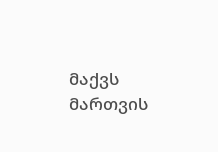მაქვს მართვის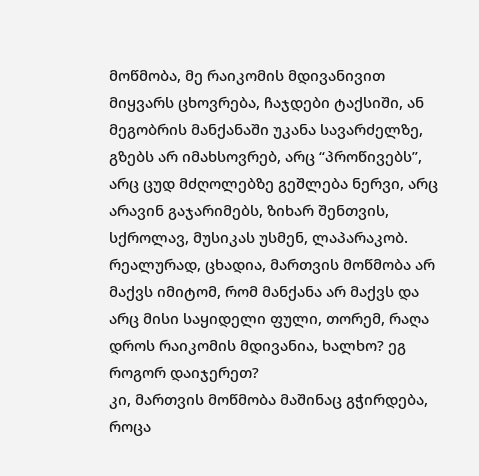მოწმობა, მე რაიკომის მდივანივით მიყვარს ცხოვრება, ჩაჯდები ტაქსიში, ან მეგობრის მანქანაში უკანა სავარძელზე, გზებს არ იმახსოვრებ, არც “პროწივებს”, არც ცუდ მძღოლებზე გეშლება ნერვი, არც არავინ გაჯარიმებს, ზიხარ შენთვის, სქროლავ, მუსიკას უსმენ, ლაპარაკობ.
რეალურად, ცხადია, მართვის მოწმობა არ მაქვს იმიტომ, რომ მანქანა არ მაქვს და არც მისი საყიდელი ფული, თორემ, რაღა დროს რაიკომის მდივანია, ხალხო? ეგ როგორ დაიჯერეთ?
კი, მართვის მოწმობა მაშინაც გჭირდება, როცა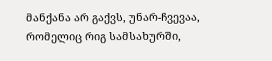მანქანა არ გაქვს, უნარ-ჩვევაა, რომელიც რიგ სამსახურში,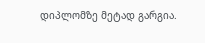დიპლომზე მეტად გარგია.